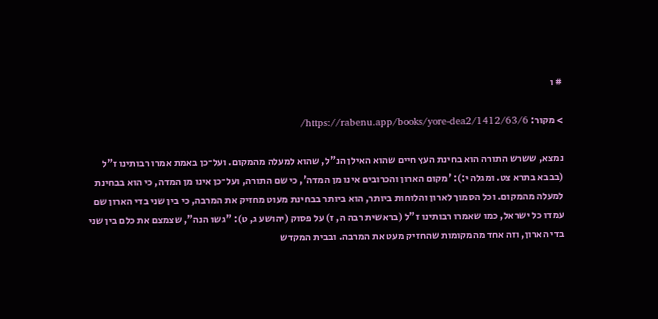# ו

> מקור: https://rabenu.app/books/yore-dea2/1412/63/6/

נמצא, ששרש התורה הוא בחינת העץ חיים שהוא האילן הנ"ל, שהוא למעלה מהמקום. ועל־כן באמת אמרו רבותינו ז"ל (בבבא בתרא צט. ומגלה י:): 'מקום הארון והכרובים אינו מן המדה', כי שם התורה, ועל־כן אינו מן המדה, כי הוא בבחינת למעלה מהמקום. וכל הסמוך לארון והלוחות ביותר, הוא ביותר בבחינת מעוט מחזיק את המרבה, כי בין שני בדי הארון שם עמדו כל ישראל, כמו שאמרו רבותינו ז"ל (בראשית רבה ה, ז) על פסוק (יהושע ג, ט): "גשו הנה", שצמצם את כלם בין שני בדי הארון, וזה אחד מהמקומות שהחזיק מעט את המרבה. ובבית המקדש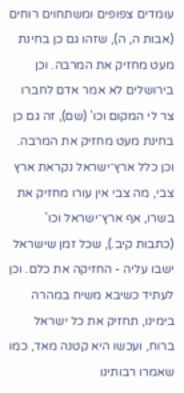עומדים צפופים ומשתחוים רוחים (אבות ה, ה), שזהו גם כן בחינת מעט מחזיק את המרבה. וכן בירושלים לא אמר אדם לחברו צר לי המקום וכו' (שם), זה גם כן בחינת מעט מחזיק את המרבה. וכן כלל ארץ־ישראל נקראת ארץ צבי, מה צבי אין עורו מחזיק את בשרו, אף ארץ־ישראל וכו' (כתבות קיב.), שכל זמן שישראל ישבו עליה - החזיקה את כלם. וכן לעתיד כשיבא משיח במהרה בימינו, תחזיק את כל ישראל ברוח, ועכשו היא קטנה מאד, כמו שאמרו רבותינו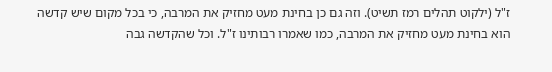ז"ל (ילקוט תהלים רמז תשיט). וזה גם כן בחינת מעט מחזיק את המרבה, כי בכל מקום שיש קדשה הוא בחינת מעט מחזיק את המרבה, כמו שאמרו רבותינו ז"ל. וכל שהקדשה גבה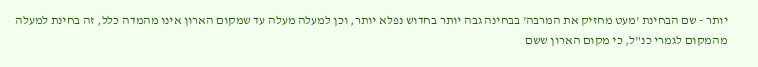יותר - שם הבחינת 'מעט מחזיק את המרבה' בבחינה גבה יותר בחדוש נפלא יותר, וכן למעלה מעלה עד שמקום הארון אינו מהמדה כלל, זה בחינת למעלה מהמקום לגמרי כנ"ל, כי מקום הארון ששם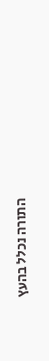התורה נכלל בהעץ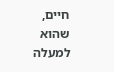חיים, שהוא למעלה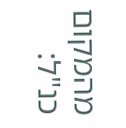מהמקום כנ"ל: